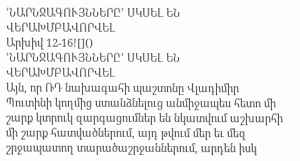ՙՆԱՐՆՋԱԳՈՒՅՆՆԵՐԸ՚ ՍԿՍԵԼ ԵՆ ՎԵՐԱԽՄԲԱՎՈՐՎԵԼ
Արխիվ 12-16![]()
ՙՆԱՐՆՋԱԳՈՒՅՆՆԵՐԸ՚ ՍԿՍԵԼ ԵՆ ՎԵՐԱԽՄԲԱՎՈՐՎԵԼ
Այն, որ ՌԴ նախագահի պաշտոնը Վլադիմիր Պուտինի կողմից ստանձնելուց անմիջապես հետո մի շարք կտրուկ զարգացումներ են նկատվում աշխարհի մի շարք հատվածներում, այդ թվում մեր եւ մեզ շրջապատող տարածաշրջաններում, արդեն իսկ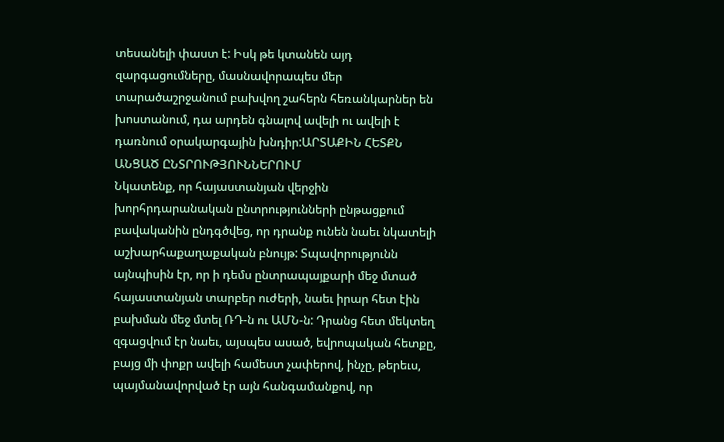տեսանելի փաստ է: Իսկ թե կտանեն այդ զարգացումները, մասնավորապես մեր տարածաշրջանում բախվող շահերն հեռանկարներ են խոստանում, դա արդեն գնալով ավելի ու ավելի է դառնում օրակարգային խնդիր:ԱՐՏԱՔԻՆ ՀԵՏՔՆ ԱՆՑԱԾ ԸՆՏՐՈՒԹՅՈՒՆՆԵՐՈՒՄ
Նկատենք, որ հայաստանյան վերջին խորհրդարանական ընտրությունների ընթացքում բավականին ընդգծվեց, որ դրանք ունեն նաեւ նկատելի աշխարհաքաղաքական բնույթ: Տպավորությունն այնպիսին էր, որ ի դեմս ընտրապայքարի մեջ մտած հայաստանյան տարբեր ուժերի, նաեւ իրար հետ էին բախման մեջ մտել ՌԴ-ն ու ԱՄՆ-ն: Դրանց հետ մեկտեղ զգացվում էր նաեւ, այսպես ասած, եվրոպական հետքը, բայց մի փոքր ավելի համեստ չափերով, ինչը, թերեւս, պայմանավորված էր այն հանգամանքով, որ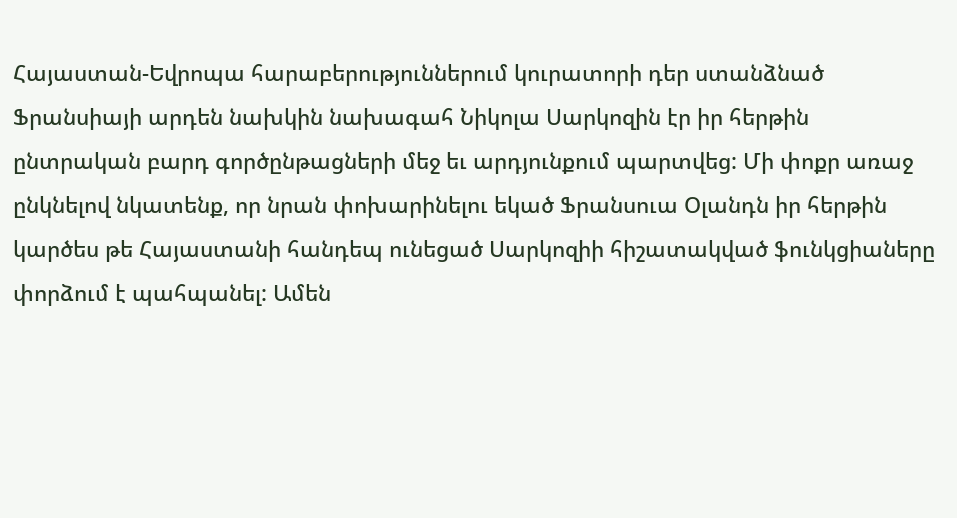Հայաստան-Եվրոպա հարաբերություններում կուրատորի դեր ստանձնած Ֆրանսիայի արդեն նախկին նախագահ Նիկոլա Սարկոզին էր իր հերթին ընտրական բարդ գործընթացների մեջ եւ արդյունքում պարտվեց: Մի փոքր առաջ ընկնելով նկատենք, որ նրան փոխարինելու եկած Ֆրանսուա Օլանդն իր հերթին կարծես թե Հայաստանի հանդեպ ունեցած Սարկոզիի հիշատակված ֆունկցիաները փորձում է պահպանել: Ամեն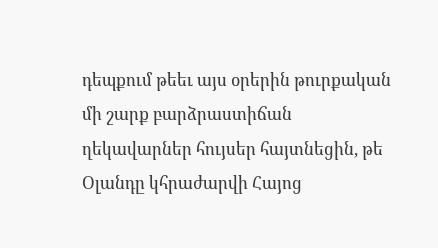դեպքում թեեւ այս օրերին թուրքական մի շարք բարձրաստիճան ղեկավարներ հույսեր հայտնեցին, թե Օլանդը կհրաժարվի Հայոց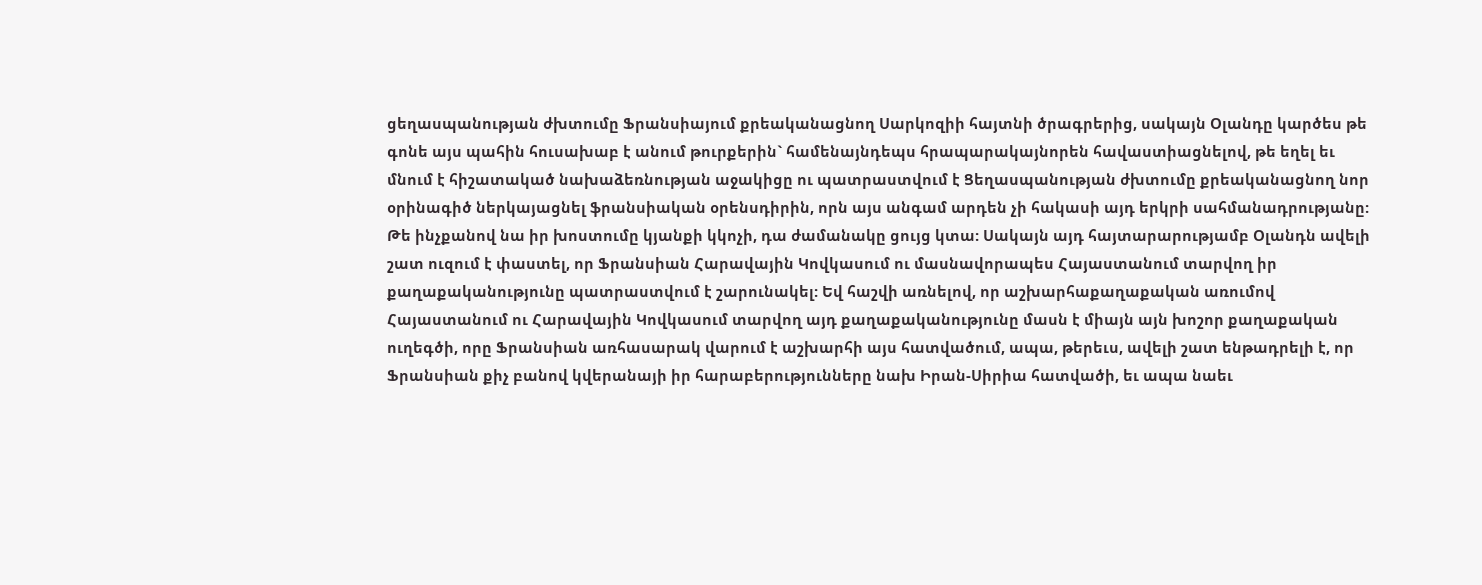ցեղասպանության ժխտումը Ֆրանսիայում քրեականացնող Սարկոզիի հայտնի ծրագրերից, սակայն Օլանդը կարծես թե գոնե այս պահին հուսախաբ է անում թուրքերին` համենայնդեպս հրապարակայնորեն հավաստիացնելով, թե եղել եւ մնում է հիշատակած նախաձեռնության աջակիցը ու պատրաստվում է Ցեղասպանության ժխտումը քրեականացնող նոր օրինագիծ ներկայացնել ֆրանսիական օրենսդիրին, որն այս անգամ արդեն չի հակասի այդ երկրի սահմանադրությանը: Թե ինչքանով նա իր խոստումը կյանքի կկոչի, դա ժամանակը ցույց կտա: Սակայն այդ հայտարարությամբ Օլանդն ավելի շատ ուզում է փաստել, որ Ֆրանսիան Հարավային Կովկասում ու մասնավորապես Հայաստանում տարվող իր քաղաքականությունը պատրաստվում է շարունակել: Եվ հաշվի առնելով, որ աշխարհաքաղաքական առումով Հայաստանում ու Հարավային Կովկասում տարվող այդ քաղաքականությունը մասն է միայն այն խոշոր քաղաքական ուղեգծի, որը Ֆրանսիան առհասարակ վարում է աշխարհի այս հատվածում, ապա, թերեւս, ավելի շատ ենթադրելի է, որ Ֆրանսիան քիչ բանով կվերանայի իր հարաբերությունները նախ Իրան-Սիրիա հատվածի, եւ ապա նաեւ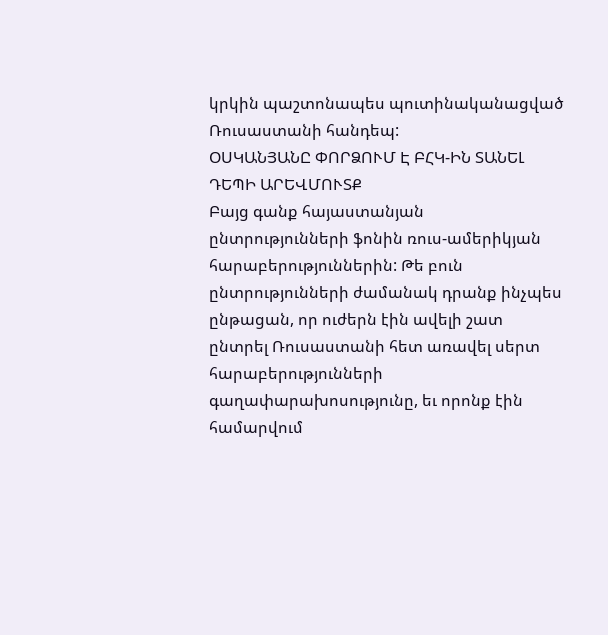կրկին պաշտոնապես պուտինականացված Ռուսաստանի հանդեպ:
ՕՍԿԱՆՅԱՆԸ ՓՈՐՁՈՒՄ Է ԲՀԿ-ԻՆ ՏԱՆԵԼ ԴԵՊԻ ԱՐԵՎՄՈՒՏՔ
Բայց գանք հայաստանյան ընտրությունների ֆոնին ռուս-ամերիկյան հարաբերություններին: Թե բուն ընտրությունների ժամանակ դրանք ինչպես ընթացան, որ ուժերն էին ավելի շատ ընտրել Ռուսաստանի հետ առավել սերտ հարաբերությունների գաղափարախոսությունը, եւ որոնք էին համարվում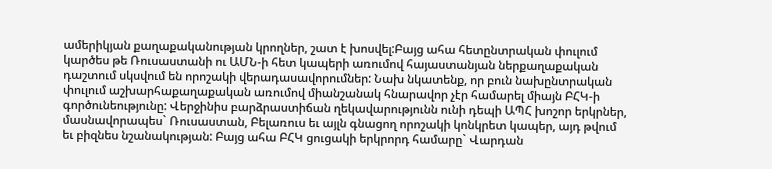ամերիկյան քաղաքականության կրողներ, շատ է խոսվել:Բայց ահա հետընտրական փուլում կարծես թե Ռուսաստանի ու ԱՄՆ-ի հետ կապերի առումով հայաստանյան ներքաղաքական դաշտում սկսվում են որոշակի վերադասավորումներ: Նախ նկատենք, որ բուն նախընտրական փուլում աշխարհաքաղաքական առումով միանշանակ հնարավոր չէր համարել միայն ԲՀԿ-ի գործունեությունը: Վերջինիս բարձրաստիճան ղեկավարությունն ունի դեպի ԱՊՀ խոշոր երկրներ, մասնավորապես` Ռուսաստան, Բելառուս եւ այլն գնացող որոշակի կոնկրետ կապեր, այդ թվում եւ բիզնես նշանակության: Բայց ահա ԲՀԿ ցուցակի երկրորդ համարը` Վարդան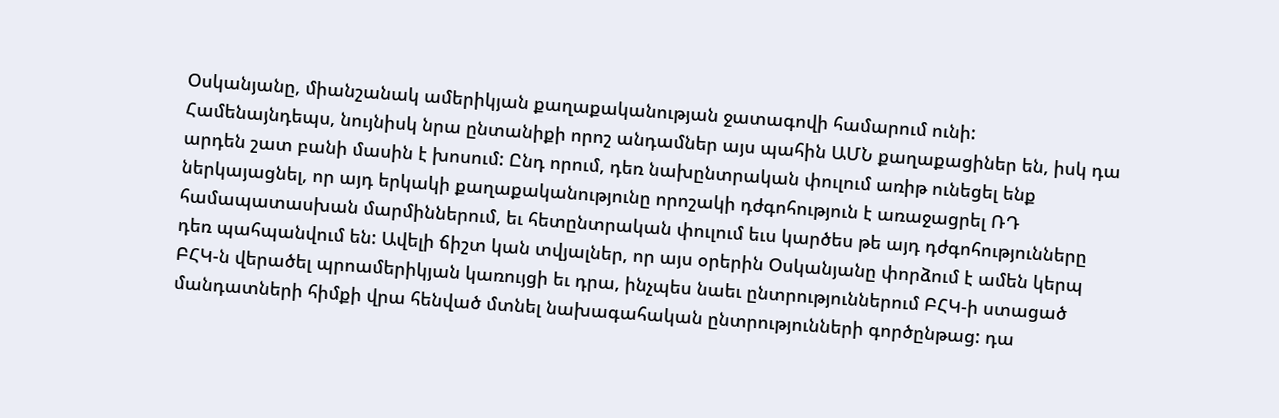Օսկանյանը, միանշանակ ամերիկյան քաղաքականության ջատագովի համարում ունի: Համենայնդեպս, նույնիսկ նրա ընտանիքի որոշ անդամներ այս պահին ԱՄՆ քաղաքացիներ են, իսկ դա արդեն շատ բանի մասին է խոսում: Ընդ որում, դեռ նախընտրական փուլում առիթ ունեցել ենք ներկայացնել, որ այդ երկակի քաղաքականությունը որոշակի դժգոհություն է առաջացրել ՌԴ համապատասխան մարմիններում, եւ հետընտրական փուլում եւս կարծես թե այդ դժգոհությունները դեռ պահպանվում են: Ավելի ճիշտ կան տվյալներ, որ այս օրերին Օսկանյանը փորձում է ամեն կերպ ԲՀԿ-ն վերածել պրոամերիկյան կառույցի եւ դրա, ինչպես նաեւ ընտրություններում ԲՀԿ-ի ստացած մանդատների հիմքի վրա հենված մտնել նախագահական ընտրությունների գործընթաց: դա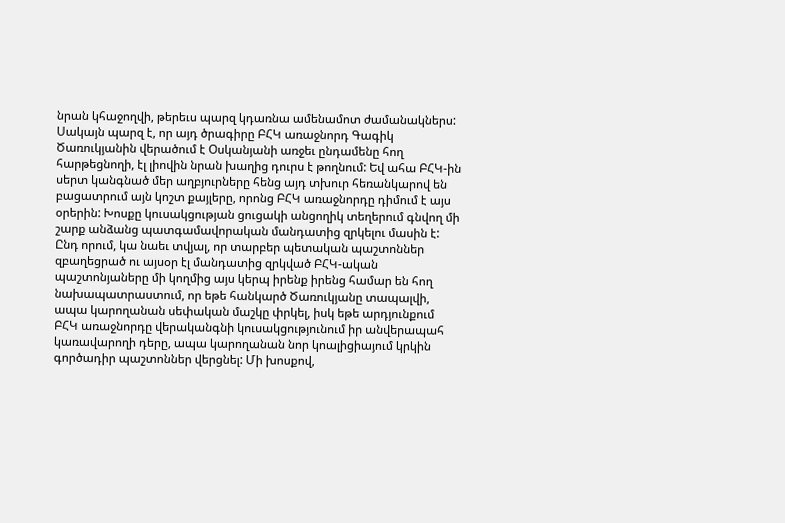նրան կհաջողվի, թերեւս պարզ կդառնա ամենամոտ ժամանակներս: Սակայն պարզ է, որ այդ ծրագիրը ԲՀԿ առաջնորդ Գագիկ Ծառուկյանին վերածում է Օսկանյանի առջեւ ընդամենը հող հարթեցնողի, էլ լիովին նրան խաղից դուրս է թողնում: Եվ ահա ԲՀԿ-ին սերտ կանգնած մեր աղբյուրները հենց այդ տխուր հեռանկարով են բացատրում այն կոշտ քայլերը, որոնց ԲՀԿ առաջնորդը դիմում է այս օրերին: Խոսքը կուսակցության ցուցակի անցողիկ տեղերում գնվող մի շարք անձանց պատգամավորական մանդատից զրկելու մասին է: Ընդ որում, կա նաեւ տվյալ, որ տարբեր պետական պաշտոններ զբաղեցրած ու այսօր էլ մանդատից զրկված ԲՀԿ-ական պաշտոնյաները մի կողմից այս կերպ իրենք իրենց համար են հող նախապատրաստում, որ եթե հանկարծ Ծառուկյանը տապալվի, ապա կարողանան սեփական մաշկը փրկել, իսկ եթե արդյունքում ԲՀԿ առաջնորդը վերականգնի կուսակցությունում իր անվերապահ կառավարողի դերը, ապա կարողանան նոր կոալիցիայում կրկին գործադիր պաշտոններ վերցնել: Մի խոսքով,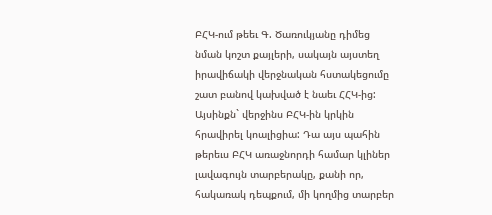ԲՀԿ-ում թեեւ Գ. Ծառուկյանը դիմեց նման կոշտ քայլերի, սակայն այստեղ իրավիճակի վերջնական հստակեցումը շատ բանով կախված է նաեւ ՀՀԿ-ից: Այսինքն` վերջինս ԲՀԿ-ին կրկին հրավիրել կոալիցիա: Դա այս պահին թերեւս ԲՀԿ առաջնորդի համար կլիներ լավագույն տարբերակը, քանի որ, հակառակ դեպքում, մի կողմից տարբեր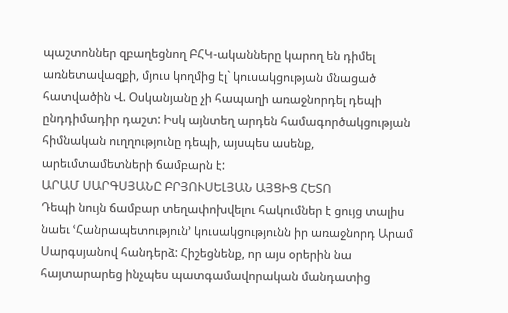պաշտոններ զբաղեցնող ԲՀԿ-ականները կարող են դիմել առնետավազքի, մյուս կողմից էլ` կուսակցության մնացած հատվածին Վ. Օսկանյանը չի հապաղի առաջնորդել դեպի ընդդիմադիր դաշտ: Իսկ այնտեղ արդեն համագործակցության հիմնական ուղղությունը դեպի, այսպես ասենք, արեւմտամետների ճամբարն է:
ԱՐԱՄ ՍԱՐԳՍՅԱՆԸ ԲՐՅՈՒՍԵԼՅԱՆ ԱՅՑԻՑ ՀԵՏՈ
Դեպի նույն ճամբար տեղափոխվելու հակումներ է ցույց տալիս նաեւ ՙՀանրապետություն՚ կուսակցությունն իր առաջնորդ Արամ Սարգսյանով հանդերձ: Հիշեցնենք, որ այս օրերին նա հայտարարեց ինչպես պատգամավորական մանդատից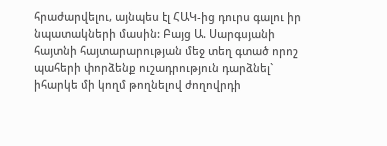հրաժարվելու, այնպես էլ ՀԱԿ-ից դուրս գալու իր նպատակների մասին: Բայց Ա. Սարգսյանի հայտնի հայտարարության մեջ տեղ գտած որոշ պահերի փորձենք ուշադրություն դարձնել` իհարկե մի կողմ թողնելով ժողովրդի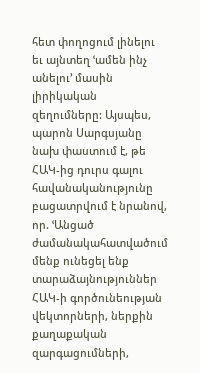հետ փողոցում լինելու եւ այնտեղ ՙամեն ինչ անելու՚ մասին լիրիկական զեղումները: Այսպես, պարոն Սարգսյանը նախ փաստում է, թե ՀԱԿ-ից դուրս գալու հավանականությունը բացատրվում է նրանով, որ. ՙԱնցած ժամանակահատվածում մենք ունեցել ենք տարաձայնություններ ՀԱԿ-ի գործունեության վեկտորների, ներքին քաղաքական զարգացումների,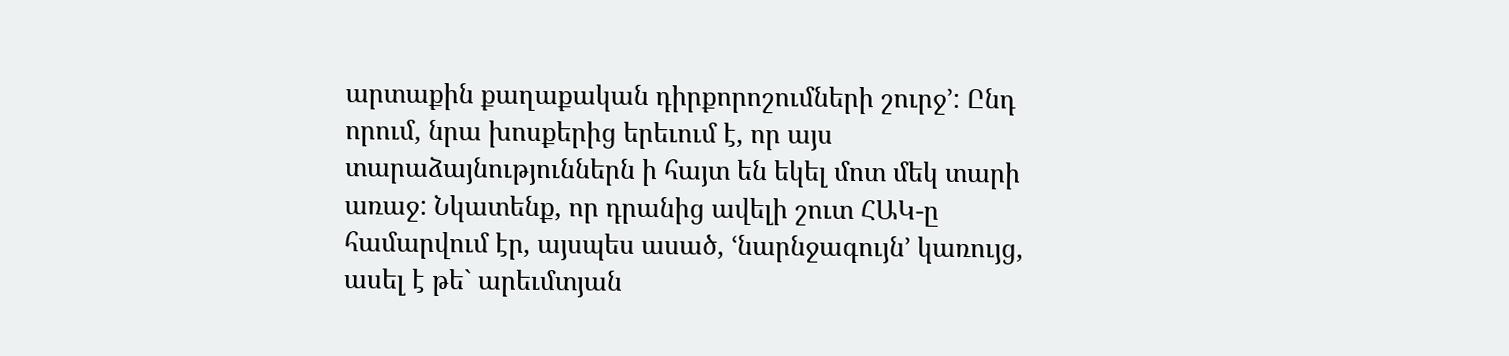արտաքին քաղաքական դիրքորոշումների շուրջ՚: Ընդ որում, նրա խոսքերից երեւում է, որ այս տարաձայնություններն ի հայտ են եկել մոտ մեկ տարի առաջ: Նկատենք, որ դրանից ավելի շուտ ՀԱԿ-ը համարվում էր, այսպես ասած, ՙնարնջագույն՚ կառույց, ասել է թե` արեւմտյան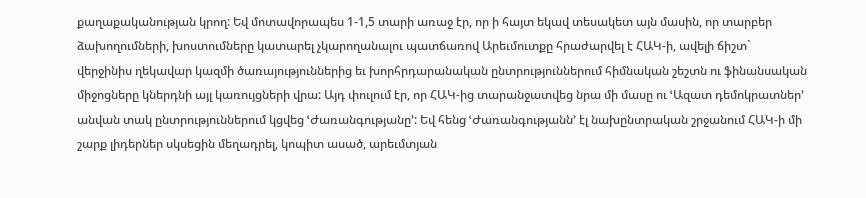քաղաքականության կրող: Եվ մոտավորապես 1-1,5 տարի առաջ էր, որ ի հայտ եկավ տեսակետ այն մասին, որ տարբեր ձախողումների, խոստումները կատարել չկարողանալու պատճառով Արեւմուտքը հրաժարվել է ՀԱԿ-ի, ավելի ճիշտ` վերջինիս ղեկավար կազմի ծառայություններից եւ խորհրդարանական ընտրություններում հիմնական շեշտն ու ֆինանսական միջոցները կներդնի այլ կառույցների վրա: Այդ փուլում էր, որ ՀԱԿ-ից տարանջատվեց նրա մի մասը ու ՙԱզատ դեմոկրատներ՚ անվան տակ ընտրություններում կցվեց ՙԺառանգությանը՚: Եվ հենց ՙԺառանգությանն՚ էլ նախընտրական շրջանում ՀԱԿ-ի մի շարք լիդերներ սկսեցին մեղադրել, կոպիտ ասած, արեւմտյան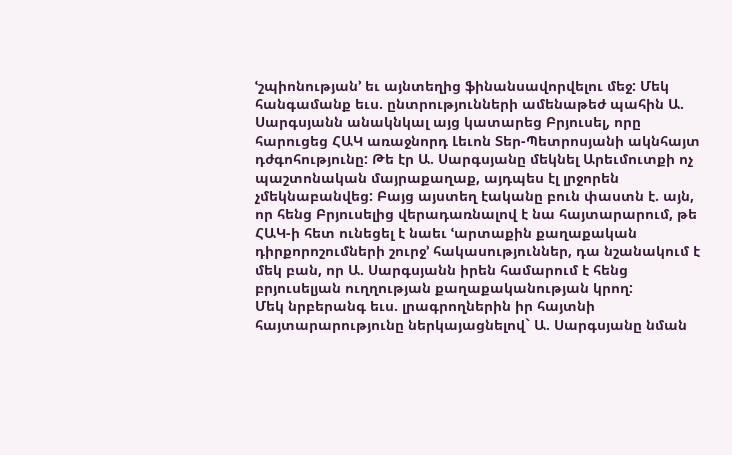ՙշպիոնության՚ եւ այնտեղից ֆինանսավորվելու մեջ: Մեկ հանգամանք եւս. ընտրությունների ամենաթեժ պահին Ա. Սարգսյանն անակնկալ այց կատարեց Բրյուսել, որը հարուցեց ՀԱԿ առաջնորդ Լեւոն Տեր-Պետրոսյանի ակնհայտ դժգոհությունը: Թե էր Ա. Սարգսյանը մեկնել Արեւմուտքի ոչ պաշտոնական մայրաքաղաք, այդպես էլ լրջորեն չմեկնաբանվեց: Բայց այստեղ էականը բուն փաստն է. այն, որ հենց Բրյուսելից վերադառնալով է նա հայտարարում, թե ՀԱԿ-ի հետ ունեցել է նաեւ ՙարտաքին քաղաքական դիրքորոշումների շուրջ՚ հակասություններ, դա նշանակում է մեկ բան, որ Ա. Սարգսյանն իրեն համարում է հենց բրյուսելյան ուղղության քաղաքականության կրող:
Մեկ նրբերանգ եւս. լրագրողներին իր հայտնի հայտարարությունը ներկայացնելով` Ա. Սարգսյանը նման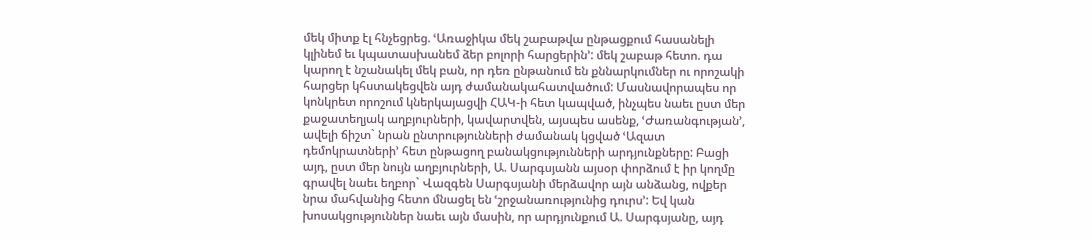մեկ միտք էլ հնչեցրեց. ՙԱռաջիկա մեկ շաբաթվա ընթացքում հասանելի կլինեմ եւ կպատասխանեմ ձեր բոլորի հարցերին՚: մեկ շաբաթ հետո. դա կարող է նշանակել մեկ բան, որ դեռ ընթանում են քննարկումներ ու որոշակի հարցեր կհստակեցվեն այդ ժամանակահատվածում: Մասնավորապես որ կոնկրետ որոշում կներկայացվի ՀԱԿ-ի հետ կապված, ինչպես նաեւ ըստ մեր քաջատեղյակ աղբյուրների, կավարտվեն, այսպես ասենք, ՙԺառանգության՚, ավելի ճիշտ` նրան ընտրությունների ժամանակ կցված ՙԱզատ դեմոկրատների՚ հետ ընթացող բանակցությունների արդյունքները: Բացի այդ, ըստ մեր նույն աղբյուրների, Ա. Սարգսյանն այսօր փորձում է իր կողմը գրավել նաեւ եղբոր` Վազգեն Սարգսյանի մերձավոր այն անձանց, ովքեր նրա մահվանից հետո մնացել են ՙշրջանառությունից դուրս՚: Եվ կան խոսակցություններ նաեւ այն մասին, որ արդյունքում Ա. Սարգսյանը, այդ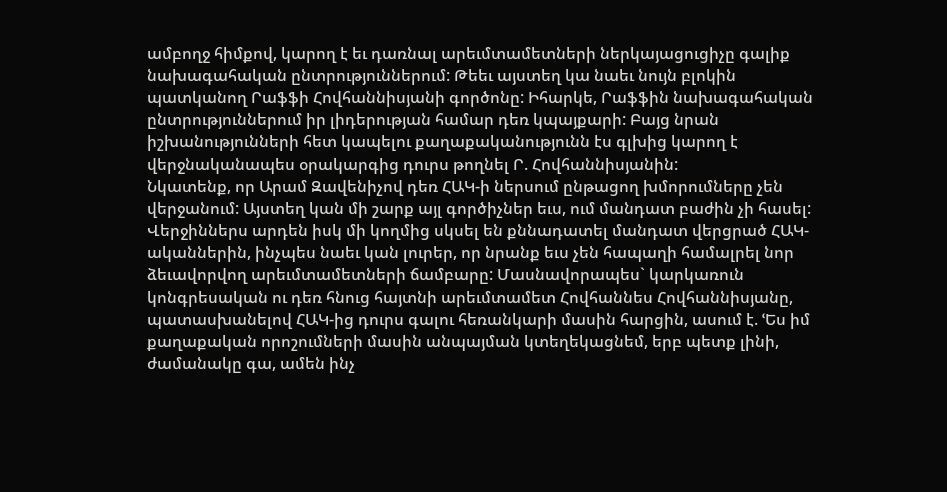ամբողջ հիմքով, կարող է եւ դառնալ արեւմտամետների ներկայացուցիչը գալիք նախագահական ընտրություններում: Թեեւ այստեղ կա նաեւ նույն բլոկին պատկանող Րաֆֆի Հովհաննիսյանի գործոնը: Իհարկե, Րաֆֆին նախագահական ընտրություններում իր լիդերության համար դեռ կպայքարի: Բայց նրան իշխանությունների հետ կապելու քաղաքականությունն էս գլխից կարող է վերջնականապես օրակարգից դուրս թողնել Ր. Հովհաննիսյանին:
Նկատենք, որ Արամ Զավենիչով դեռ ՀԱԿ-ի ներսում ընթացող խմորումները չեն վերջանում: Այստեղ կան մի շարք այլ գործիչներ եւս, ում մանդատ բաժին չի հասել: Վերջիններս արդեն իսկ մի կողմից սկսել են քննադատել մանդատ վերցրած ՀԱԿ-ականներին, ինչպես նաեւ կան լուրեր, որ նրանք եւս չեն հապաղի համալրել նոր ձեւավորվող արեւմտամետների ճամբարը: Մասնավորապես` կարկառուն կոնգրեսական ու դեռ հնուց հայտնի արեւմտամետ Հովհաննես Հովհաննիսյանը, պատասխանելով ՀԱԿ-ից դուրս գալու հեռանկարի մասին հարցին, ասում է. ՙԵս իմ քաղաքական որոշումների մասին անպայման կտեղեկացնեմ, երբ պետք լինի, ժամանակը գա, ամեն ինչ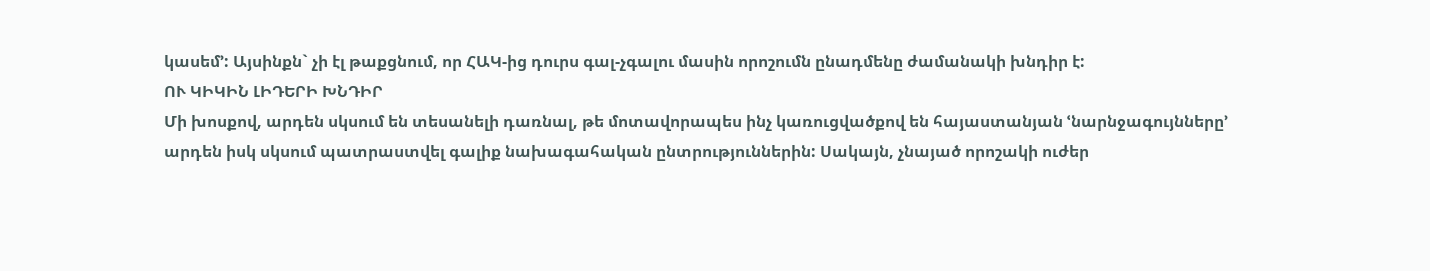կասեմ՚: Այսինքն` չի էլ թաքցնում, որ ՀԱԿ-ից դուրս գալ-չգալու մասին որոշումն ընադմենը ժամանակի խնդիր է:
ՈՒ ԿԻԿԻՆ ԼԻԴԵՐԻ ԽՆԴԻՐ
Մի խոսքով, արդեն սկսում են տեսանելի դառնալ, թե մոտավորապես ինչ կառուցվածքով են հայաստանյան ՙնարնջագույնները՚ արդեն իսկ սկսում պատրաստվել գալիք նախագահական ընտրություններին: Սակայն, չնայած որոշակի ուժեր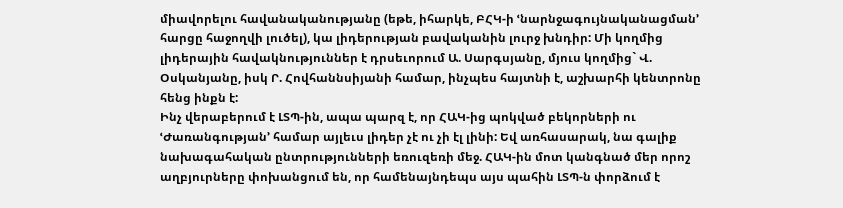միավորելու հավանականությանը (եթե, իհարկե, ԲՀԿ-ի ՙնարնջագույնականացման՚ հարցը հաջողվի լուծել), կա լիդերության բավականին լուրջ խնդիր: Մի կողմից լիդերային հավակնություններ է դրսեւորում Ա. Սարգսյանը, մյուս կողմից` Վ. Օսկանյանը, իսկ Ր. Հովհաննսիյանի համար, ինչպես հայտնի է, աշխարհի կենտրոնը հենց ինքն է:
Ինչ վերաբերում է ԼՏՊ-ին, ապա պարզ է, որ ՀԱԿ-ից պոկված բեկորների ու ՙԺառանգության՚ համար այլեւս լիդեր չէ ու չի էլ լինի: Եվ առհասարակ, նա գալիք նախագահական ընտրությունների եռուզեռի մեջ. ՀԱԿ-ին մոտ կանգնած մեր որոշ աղբյուրները փոխանցում են, որ համենայնդեպս այս պահին ԼՏՊ-ն փորձում է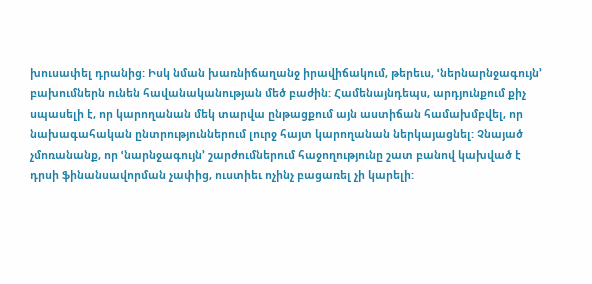խուսափել դրանից: Իսկ նման խառնիճաղանջ իրավիճակում, թերեւս, ՙներնարնջագույն՚ բախումներն ունեն հավանականության մեծ բաժին: Համենայնդեպս, արդյունքում քիչ սպասելի է, որ կարողանան մեկ տարվա ընթացքում այն աստիճան համախմբվել, որ նախագահական ընտրություններում լուրջ հայտ կարողանան ներկայացնել: Չնայած չմոռանանք, որ ՙնարնջագույն՚ շարժումներում հաջողությունը շատ բանով կախված է դրսի ֆինանսավորման չափից, ուստիեւ ոչինչ բացառել չի կարելի: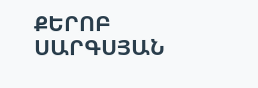ՔԵՐՈԲ ՍԱՐԳՍՅԱՆ